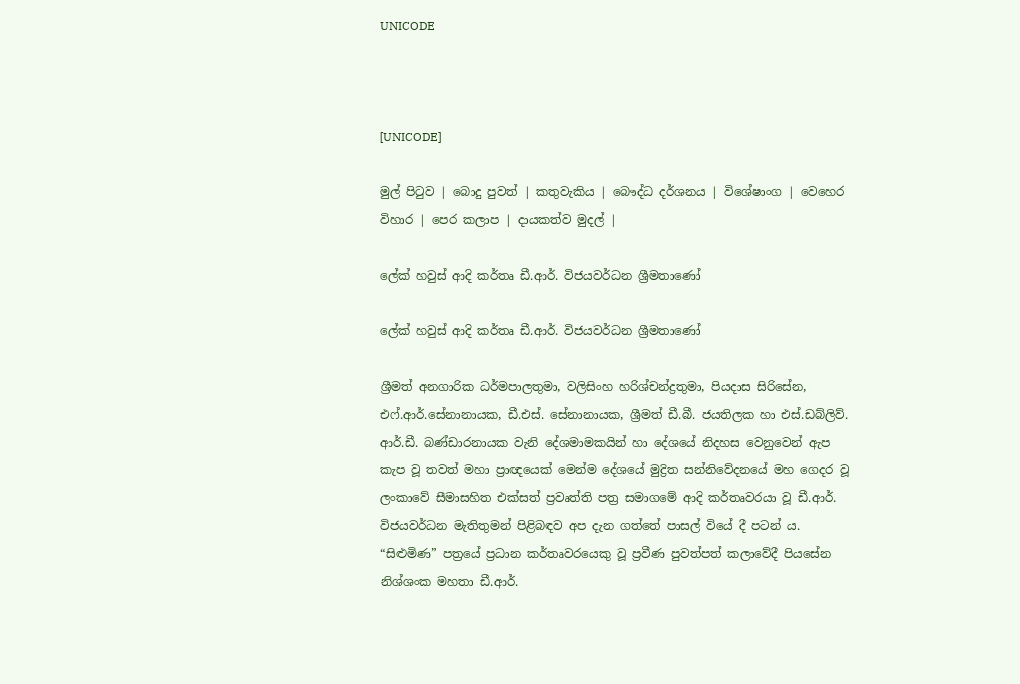UNICODE



[UNICODE]

මුල් පිටුව | බොදු පුවත් | කතුවැකිය | බෞද්ධ දර්ශනය | විශේෂාංග | වෙහෙර විහාර | පෙර කලාප | දායකත්ව මුදල් |

ලේක් හවුස් ආදි කර්තෘ ඩී.ආර්. විජයවර්ධන ශ්‍රීමතාණෝ

ලේක් හවුස් ආදි කර්තෘ ඩී.ආර්. විජයවර්ධන ශ්‍රීමතාණෝ

ශ්‍රීමත් අනගාරික ධර්මපාලතුමා, වලිසිංහ හරිශ්චන්ද්‍රතුමා, පියදාස සිරිසේන, එෆ්.ආර්.සේනානායක, ඩී.එස්. සේනානායක, ශ්‍රීමත් ඩී.බී. ජයතිලක හා එස්.ඩබ්ලිව්. ආර්.ඩී. බණ්ඩාරනායක වැනි දේශමාමකයින් හා දේශයේ නිදහස වෙනුවෙන් ඇප කැප වූ තවත් මහා ප්‍රාඥයෙක් මෙන්ම දේශයේ මුද්‍රිත සන්නිවේදනයේ මහ ගෙදර වූ ලංකාවේ සීමාසහිත එක්සත් ප්‍රවෘත්ති පත්‍ර සමාගමේ ආදි කර්තෘවරයා වූ ඩී.ආර්. විජයවර්ධන මැතිතුමන් පිළිබඳව අප දැන ගත්තේ පාසල් වියේ දී පටන් ය. “සිළුමිණ” පත්‍රයේ ප්‍රධාන කර්තෘවරයෙකු වූ ප්‍රවීණ පුවත්පත් කලාවේදී පියසේන නිශ්ශංක මහතා ඩී.ආර්.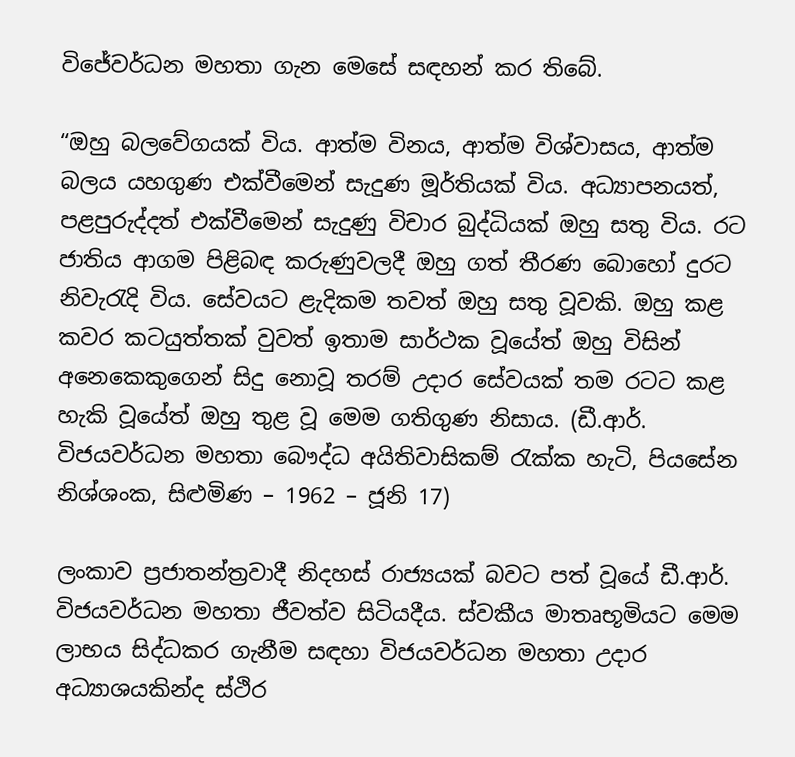විජේවර්ධන මහතා ගැන මෙසේ සඳහන් කර තිබේ.

“ඔහු බලවේගයක් විය. ආත්ම විනය, ආත්ම විශ්වාසය, ආත්ම බලය යහගුණ එක්වීමෙන් සැදුණ මූර්තියක් විය. අධ්‍යාපනයත්, පළපුරුද්දත් එක්වීමෙන් සැදුණු විචාර බුද්ධියක් ඔහු සතු විය. රට ජාතිය ආගම පිළිබඳ කරුණුවලදී ඔහු ගත් තීරණ බොහෝ දුරට නිවැරැදි විය. සේවයට ළැදිකම තවත් ඔහු සතු වූවකි. ඔහු කළ කවර කටයුත්තක් වුවත් ඉතාම සාර්ථක වූයේත් ඔහු විසින් අනෙකෙකුගෙන් සිදු නොවූ තරම් උදාර සේවයක් තම රටට කළ හැකි වූයේත් ඔහු තුළ වූ මෙම ගතිගුණ නිසාය. (ඩී.ආර්. විජයවර්ධන මහතා බෞද්ධ අයිතිවාසිකම් රැක්ක හැටි, පියසේන නිශ්ශංක, සිළුමිණ – 1962 – ජූනි 17)

ලංකාව ප්‍රජාතන්ත්‍රවාදී නිදහස් රාජ්‍යයක් බවට පත් වූයේ ඩී.ආර්. විජයවර්ධන මහතා ජීවත්ව සිටියදීය. ස්වකීය මාතෘභූමියට මෙම ලාභය සිද්ධකර ගැනීම සඳහා විජයවර්ධන මහතා උදාර අධ්‍යාශයකින්ද ස්ථිර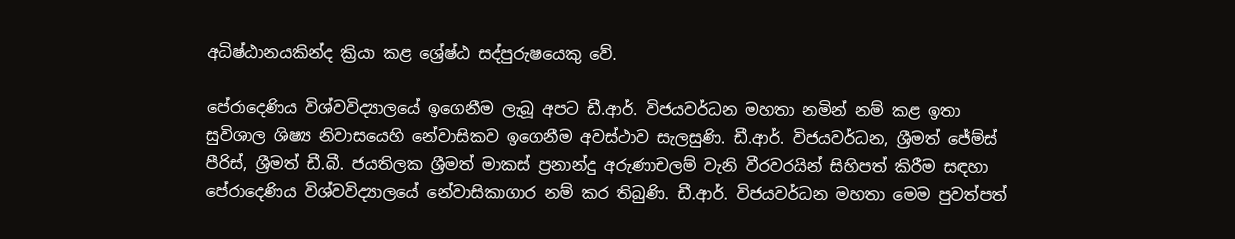අධිෂ්ඨානයකින්ද ක්‍රියා කළ ශ්‍රේෂ්ඨ සද්පුරුෂයෙකු වේ.

පේරාදෙණිය විශ්වවිද්‍යාලයේ ඉගෙනීම ලැබූ අපට ඩී.ආර්. විජයවර්ධන මහතා නමින් නම් කළ ඉතා සුවිශාල ශිෂ්‍ය නිවාසයෙහි නේවාසිකව ඉගෙනීම අවස්ථාව සැලසුණි. ඩී.ආර්. විජයවර්ධන, ශ්‍රීමත් ජේම්ස් පීරිස්, ශ්‍රීමත් ඩී.බී. ජයතිලක ශ්‍රීමත් මාකස් ප්‍රනාන්දු අරුණාචලම් වැනි වීරවරයින් සිහිපත් කිරීම සඳහා පේරාදෙණිය විශ්වවිද්‍යාලයේ නේවාසිකාගාර නම් කර තිබුණි. ඩී.ආර්. විජයවර්ධන මහතා මෙම පුවත්පත්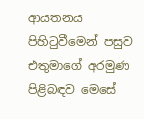ආයතනය පිහිටුවීමෙන් පසුව එතුමාගේ අරමුණ පිළිබඳව මෙසේ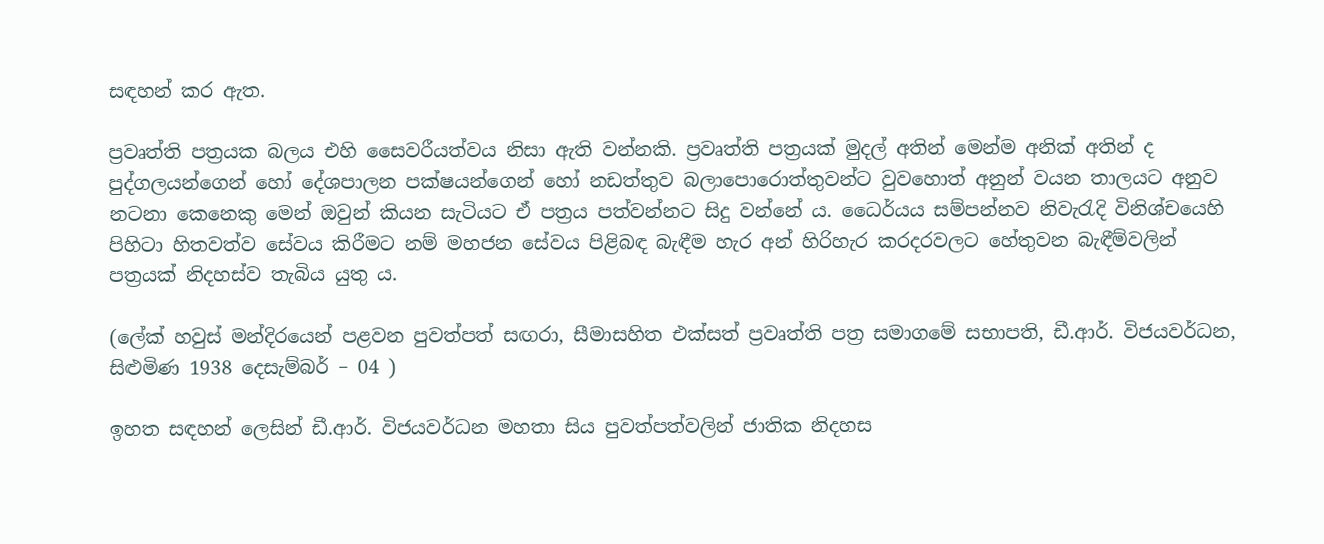සඳහන් කර ඇත.

ප්‍රවෘත්ති පත්‍රයක බලය එහි සෛවරීයත්වය නිසා ඇති වන්නකි. ප්‍රවෘත්ති පත්‍රයක් මුදල් අතින් මෙන්ම අනික් අතින් ද පුද්ගලයන්ගෙන් හෝ දේශපාලන පක්ෂයන්ගෙන් හෝ නඩත්තුව බලාපොරොත්තුවන්ට වුවහොත් අනුන් වයන තාලයට අනුව නටනා කෙනෙකු මෙන් ඔවුන් කියන සැටියට ඒ පත්‍රය පත්වන්නට සිදු වන්නේ ය. ධෛර්යය සම්පන්නව නිවැරැදි විනිශ්චයෙහි පිහිටා හිතවත්ව සේවය කිරීමට නම් මහජන සේවය පිළිබඳ බැඳීම හැර අන් හිරිහැර කරදරවලට හේතුවන බැඳීම්වලින් පත්‍රයක් නිදහස්ව තැබිය යුතු ය.

(ලේක් හවුස් මන්දිරයෙන් පළවන පුවත්පත් සඟරා, සීමාසහිත එක්සත් ප්‍රවෘත්ති පත්‍ර සමාගමේ සභාපති, ඩී.ආර්. විජයවර්ධන, සිළුමිණ 1938 දෙසැම්බර් – 04 )

ඉහත සඳහන් ලෙසින් ඩී.ආර්. විජයවර්ධන මහතා සිය පුවත්පත්වලින් ජාතික නිදහස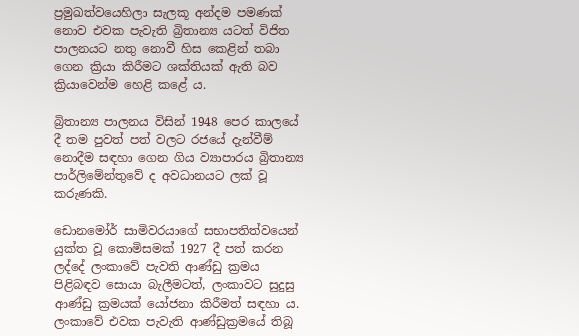ප්‍රමුඛත්වයෙහිලා සැලකූ අන්දම පමණක් නොව එවක පැවැති බ්‍රිතාන්‍ය යටත් විජිත පාලනයට නතු නොවී හිස කෙළින් තබා ගෙන ක්‍රියා කිරීමට ශක්තියක් ඇති බව ක්‍රියාවෙන්ම හෙළි කළේ ය.

බ්‍රිතාන්‍ය පාලනය විසින් 1948 පෙර කාලයේ දී තම පුවත් පත් වලට රජයේ දැන්වීම් නොදීම සඳහා ගෙන ගිය ව්‍යාපාරය බ්‍රිතාන්‍ය පාර්ලිමේන්තුවේ ද අවධානයට ලක් වූ කරුණකි.

ඩොනමෝර් සාමිවරයාගේ සභාපතිත්වයෙන් යුක්ත වූ කොමිසමක් 1927 දී පත් කරන ලද්දේ ලංකාවේ පැවති ආණ්ඩු ක්‍රමය පිළිබඳව සොයා බැලීමටත්, ලංකාවට සුදුසු ආණ්ඩු ක්‍රමයක් යෝජනා කිරීමත් සඳහා ය. ලංකාවේ එවක පැවැති ආණ්ඩුක්‍රමයේ තිබූ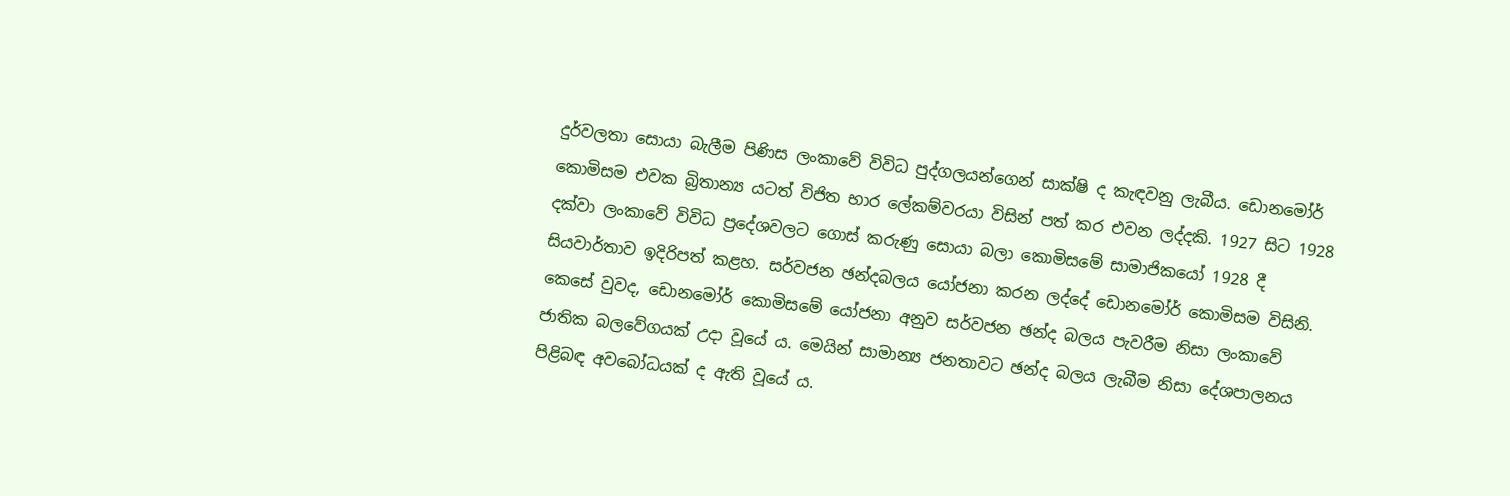දුර්වලතා සොයා බැලීම පිණිස ලංකාවේ විවිධ පුද්ගලයන්ගෙන් සාක්ෂි ද කැඳවනු ලැබීය. ඩොනමෝර් කොමිසම එවක බ්‍රිතාන්‍ය යටත් විජිත භාර ලේකම්වරයා විසින් පත් කර එවන ලද්දකි. 1927 සිට 1928 දක්වා ලංකාවේ විවිධ ප්‍රදේශවලට ගොස් කරුණු සොයා බලා කොමිසමේ සාමාජිකයෝ 1928 දී සියවාර්තාව ඉදිරිපත් කළහ. සර්වජන ඡන්දබලය යෝජනා කරන ලද්දේ ඩොනමෝර් කොමිසම විසිනි. කෙසේ වුවද, ඩොනමෝර් කොමිසමේ යෝජනා අනුව සර්වජන ඡන්ද බලය පැවරීම නිසා ලංකාවේ ජාතික බලවේගයක් උදා වූයේ ය. මෙයින් සාමාන්‍ය ජනතාවට ඡන්ද බලය ලැබීම නිසා දේශපාලනය පිළිබඳ අවබෝධයක් ද ඇති වූයේ ය.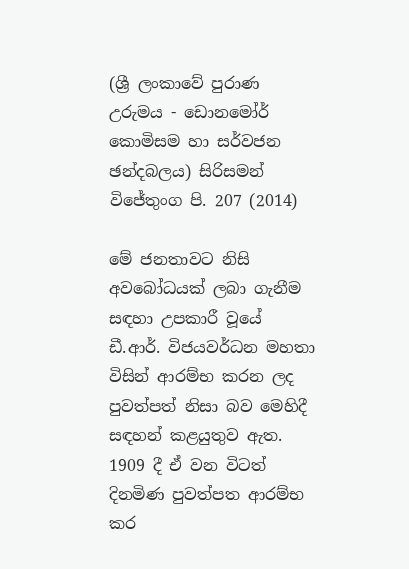(ශ්‍රී ලංකාවේ පුරාණ උරුමය - ඩොනමෝර් කොමිසම හා සර්වජන ඡන්දබලය) සිරිසමන් විජේතුංග පි. 207 (2014)

මේ ජනතාවට නිසි අවබෝධයක් ලබා ගැනීම සඳහා උපකාරී වූයේ ඩී.ආර්. විජයවර්ධන මහතා විසින් ආරම්භ කරන ලද පුවත්පත් නිසා බව මෙහිදී සඳහන් කළයුතුව ඇත. 1909 දී ඒ වන විටත් දිනමිණ පුවත්පත ආරම්භ කර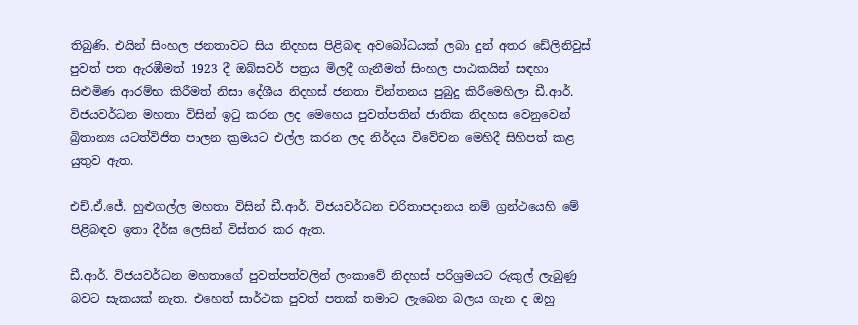තිබුණි. එයින් සිංහල ජනතාවට සිය නිදහස පිළිබඳ අවබෝධයක් ලබා දුන් අතර ඩේලිනිවුස් පුවත් පත ඇරඹීමත් 1923 දී ඔබ්සවර් පත්‍රය මිලදී ගැනීමත් සිංහල පාඨකයින් සඳහා සිළුමිණ ආරම්භ කිරීමත් නිසා දේශීය නිදහස් ජනතා චින්තනය පුබුදු කිරීමෙහිලා ඩී.ආර්. විජයවර්ධන මහතා විසින් ඉටු කරන ලද මෙහෙය පුවත්පතින් ජාතික නිදහස වෙනුවෙන් බ්‍රිතාන්‍ය යටත්විජිත පාලන ක්‍රමයට එල්ල කරන ලද නිර්දය විවේචන මෙහිදී සිහිපත් කළ යුතුව ඇත.

එච්.ඒ.ජේ. හුළුගල්ල මහතා විසින් ඩී.ආර්. විජයවර්ධන චරිතාපදානය නම් ග්‍රන්ථයෙහි මේ පිළිබඳව ඉතා දීර්ඝ ලෙසින් විස්තර කර ඇත.

ඩී.ආර්. විජයවර්ධන මහතාගේ පුවත්පත්වලින් ලංකාවේ නිදහස් පරිශ්‍රමයට රුකුල් ලැබුණු බවට සැකයක් නැත. එහෙත් සාර්ථක පුවත් පතක් තමාට ලැබෙන බලය ගැන ද ඔහු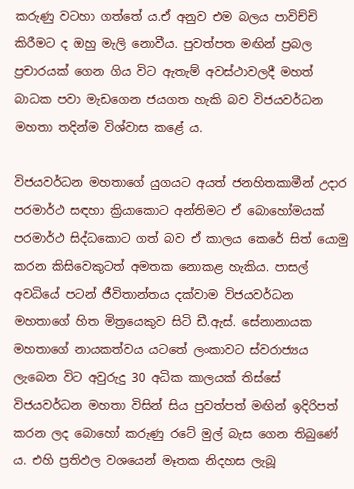කරුණු වටහා ගත්තේ ය.ඒ අනුව එම බලය පාවිච්චි කිරීමට ද ඔහු මැලි නොවීය. පුවත්පත මඟින් ප්‍රබල ප්‍රචාරයක් ගෙන ගිය විට ඇතැම් අවස්ථාවලදී මහත් බාධක පවා මැඩගෙන ජයගත හැකි බව විජයවර්ධන මහතා තදින්ම විශ්වාස කළේ ය.

විජයවර්ධන මහතාගේ යුගයට අයත් ජනහිතකාමීන් උදාර පරමාර්ථ සඳහා ක්‍රියාකොට අන්තිමට ඒ බොහෝමයක් පරමාර්ථ සිද්ධකොට ගත් බව ඒ කාලය කෙරේ සිත් යොමු කරන කිසිවෙකුටත් අමතක නොකළ හැකිය. පාසල් අවධියේ පටන් ජීවිතාන්තය දක්වාම විජයවර්ධන මහතාගේ හිත මිත්‍රයෙකුව සිටි ඩී.ඇස්. සේනානායක මහතාගේ නායකත්වය යටතේ ලංකාවට ස්වරාජ්‍යය ලැබෙන විට අවුරුදු 30 අධික කාලයක් තිස්සේ විජයවර්ධන මහතා විසින් සිය පුවත්පත් මඟින් ඉදිරිපත් කරන ලද බොහෝ කරුණු රටේ මුල් බැස ගෙන තිබුණේ ය. එහි ප්‍රතිඵල වශයෙන් මෑතක නිදහස ලැබූ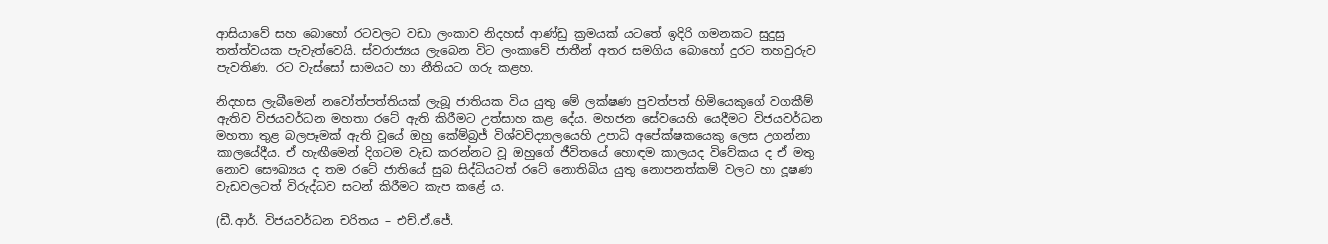ආසියාවේ සහ බොහෝ රටවලට වඩා ලංකාව නිදහස් ආණ්ඩු ක්‍රමයක් යටතේ ඉදිරි ගමනකට සුදුසු තත්ත්වයක පැවැත්වෙයි. ස්වරාජ්‍යය ලැබෙන විට ලංකාවේ ජාතීන් අතර සමගිය බොහෝ දුරට තහවුරුව පැවතිණ. රට වැස්සෝ සාමයට හා නීතියට ගරු කළහ.

නිදහස ලැබීමෙන් නවෝත්පත්තියක් ලැබූ ජාතියක විය යුතු මේ ලක්ෂණ පුවත්පත් හිමියෙකුගේ වගකීම් ඇතිව විජයවර්ධන මහතා රටේ ඇති කිරීමට උත්සාහ කළ දේය. මහජන සේවයෙහි යෙදීමට විජයවර්ධන මහතා තුළ බලපෑමක් ඇති වූයේ ඔහු කේම්බ්‍රජ් විශ්වවිද්‍යාලයෙහි උපාධි අපේක්ෂකයෙකු ලෙස උගන්නා කාලයේදීය. ඒ හැඟීමෙන් දිගටම වැඩ කරන්නට වූ ඔහුගේ ජීවිතයේ හොඳම කාලයද විවේකය ද ඒ මතු නොව සෞඛ්‍යය ද තම රටේ ජාතියේ සුබ සිද්ධියටත් රටේ නොතිබිය යුතු නොපනත්කම් වලට හා දූෂණ වැඩවලටත් විරුද්ධව සටන් කිරීමට කැප කළේ ය.

(ඩී.ආර්. විජයවර්ධන චරිතය – එච්.ඒ.ජේ.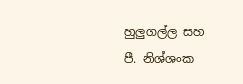හුලුගල්ල සහ පී. නිශ්ශංක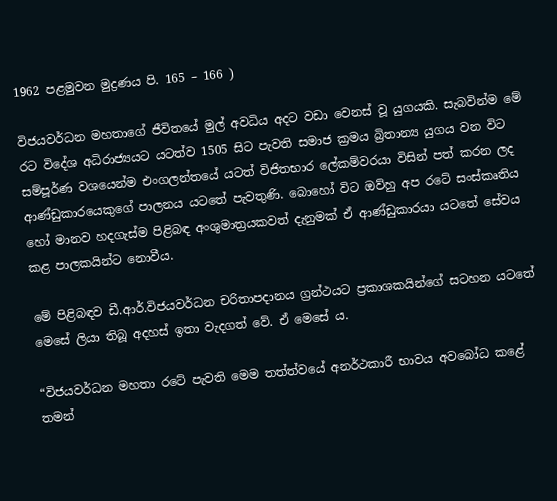1962 පළමුවන මුද්‍රණය පි. 165 – 166 )

විජයවර්ධන මහතාගේ ජීවිතයේ මුල් අවධිය අදට වඩා වෙනස් වූ යුගයකි. සැබවින්ම මේ රට විදේශ අධිරාජ්‍යයට යටත්ව 1505 සිට පැවති සමාජ ක්‍රමය බ්‍රිතාන්‍ය යුගය වන විට සම්පූර්ණ වශයෙන්ම එංගලන්තයේ යටත් විජිතභාර ලේකම්වරයා විසින් පත් කරන ලද ආණ්ඩුකාරයෙකුගේ පාලනය යටතේ පැවතුණි. බොහෝ විට ඔව්හු අප රටේ සංස්කෘතිය හෝ මානව හදගැස්ම පිළිබඳ අංශුමාත්‍රයකවත් දැනුමක් ඒ ආණ්ඩුකාරයා යටතේ සේවය කළ පාලකයින්ට නොවීය.

මේ පිළිබඳව ඩී.ආර්.විජයවර්ධන චරිතාපදානය ග්‍රන්ථයට ප්‍රකාශකයින්ගේ සටහන යටතේ මෙසේ ලියා තිබූ අදහස් ඉතා වැදගත් වේ. ඒ මෙසේ ය.

“විජයවර්ධන මහතා රටේ පැවති මෙම තත්ත්වයේ අනර්ථකාරී භාවය අවබෝධ කළේ තමන්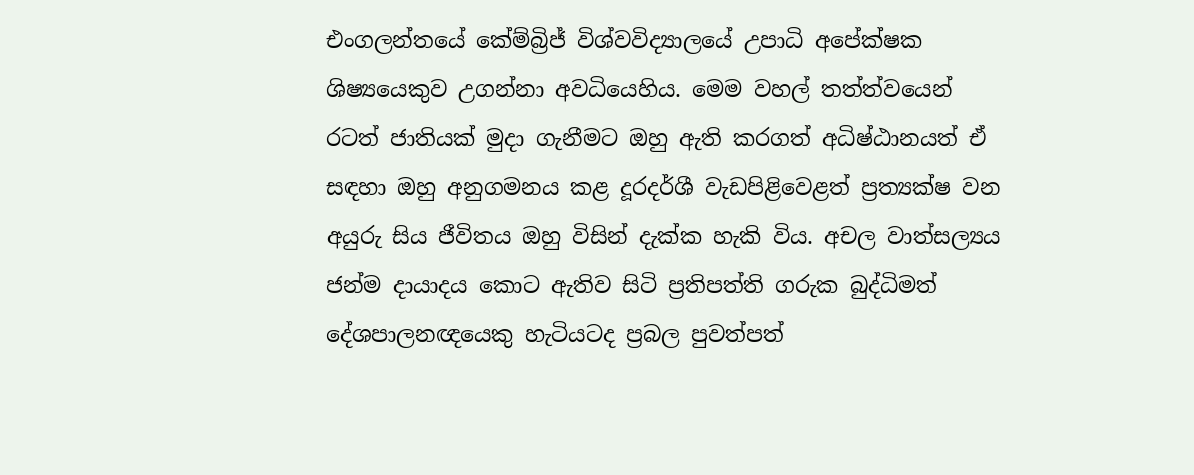එංගලන්තයේ කේම්බ්‍රිජ් විශ්වවිද්‍යාලයේ උපාධි අපේක්ෂක ශිෂ්‍යයෙකුව උගන්නා අවධියෙහිය. මෙම වහල් තත්ත්වයෙන් රටත් ජාතියක් මුදා ගැනීමට ඔහු ඇති කරගත් අධිෂ්ඨානයත් ඒ සඳහා ඔහු අනුගමනය කළ දූරදර්ශී වැඩපිළිවෙළත් ප්‍රත්‍යක්ෂ වන අයුරු සිය ජීවිතය ඔහු විසින් දැක්ක හැකි විය. අචල වාත්සල්‍යය ජන්ම දායාදය කොට ඇතිව සිටි ප්‍රතිපත්ති ගරුක බුද්ධිමත් දේශපාලනඥයෙකු හැටියටද ප්‍රබල පුවත්පත්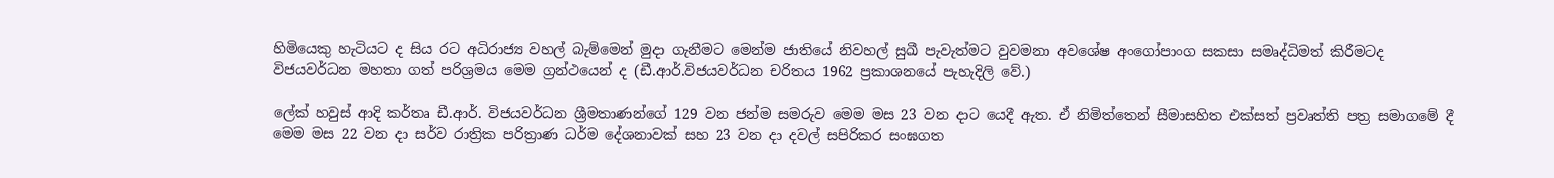හිමියෙකු හැටියට ද සිය රට අධිරාජ්‍ය වහල් බැම්මෙන් මුදා ගැනීමට මෙන්ම ජාතියේ නිවහල් සුඛී පැවැත්මට වුවමනා අවශේෂ අංගෝපාංග සකසා සමෘද්ධිමත් කිරීමටද විජයවර්ධන මහතා ගත් පරිශ්‍රමය මෙම ග්‍රන්ථයෙන් ද (ඩී.ආර්.විජයවර්ධන චරිතය 1962 ප්‍රකාශනයේ පැහැදිලි වේ.)

ලේක් හවුස් ආදි කර්තෘ ඩී.ආර්. විජයවර්ධන ශ්‍රීමතාණන්ගේ 129 වන ජන්ම සමරුව මෙම මස 23 වන දාට යෙදී ඇත. ඒ නිමිත්තෙන් සීමාසහිත එක්සත් ප්‍රවෘත්ති පත්‍ර සමාගමේ දී මෙම මස 22 වන දා සර්ව රාත්‍රික පරිත්‍රාණ ධර්ම දේශනාවක් සහ 23 වන දා දවල් සපිරිකර සංඝගත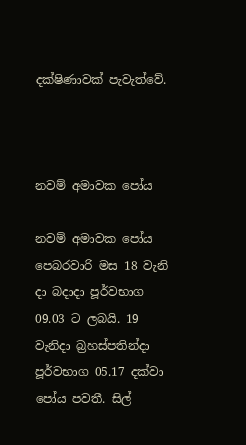දක්ෂිණාවක් පැවැත්වේ.



නවම් අමාවක පෝය

නවම් අමාවක පෝය පෙබරවාරි මස 18 වැනි දා බදාදා පූර්වභාග 09.03 ට ලබයි. 19 වැනිදා බ්‍රහස්පතින්දා පූර්වභාග 05.17 දක්වා පෝය පවතී. සිල්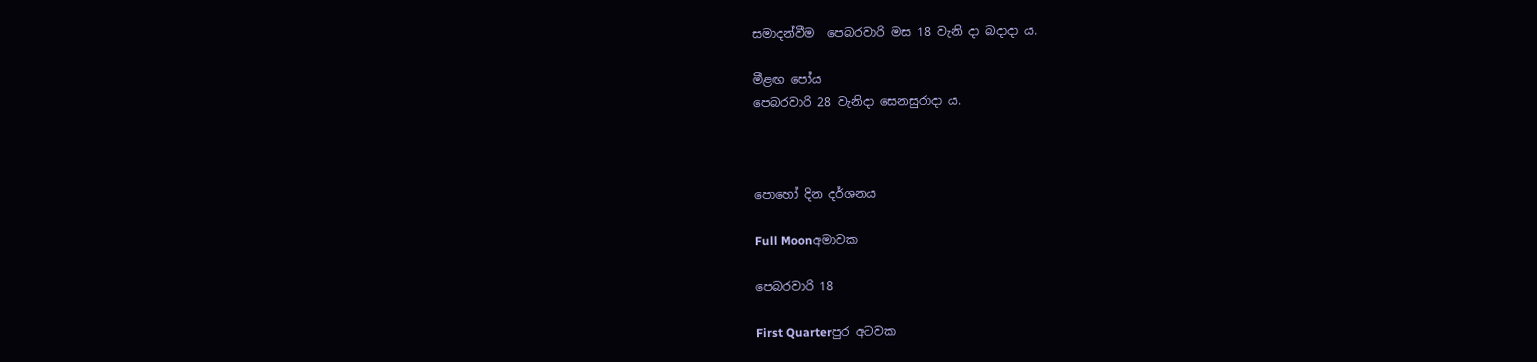සමාදන්වීම  පෙබරවාරි මස 18 වැනි දා බදාදා ය.

මීළඟ පෝය
පෙබරවාරි 28 වැනිදා සෙනසුරාදා ය.



පොහෝ දින දර්ශනය

Full Moonඅමාවක

පෙබරවාරි 18

First Quarterපුර අටවක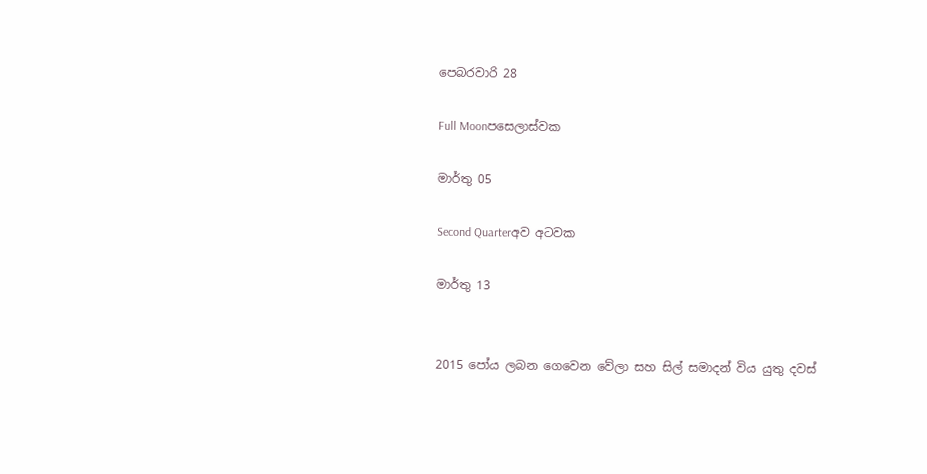පෙබරවාරි 28

Full Moonපසෙලාස්වක

මාර්තු 05

Second Quarterඅව අටවක

මාර්තු 13


2015 පෝය ලබන ගෙවෙන වේලා සහ සිල් සමාදන් විය යුතු දවස්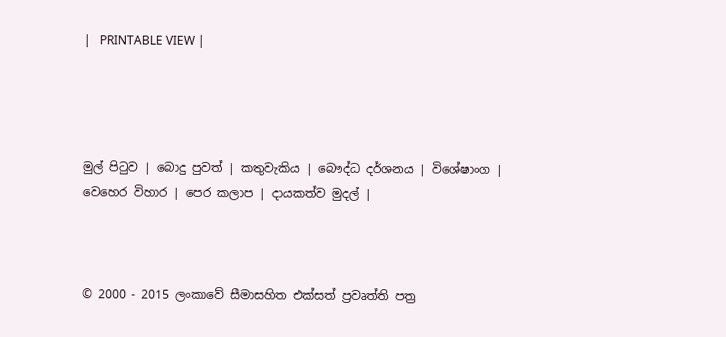|   PRINTABLE VIEW |




මුල් පිටුව | බොදු පුවත් | කතුවැකිය | බෞද්ධ දර්ශනය | විශේෂාංග | වෙහෙර විහාර | පෙර කලාප | දායකත්ව මුදල් |



© 2000 - 2015 ලංකාවේ සීමාසහිත එක්සත් ප්‍රවෘත්ති පත්‍ර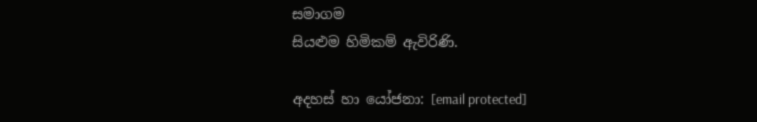සමාගම
සියළුම හිමිකම් ඇවිරිණි.

අදහස් හා යෝජනා: [email protected]